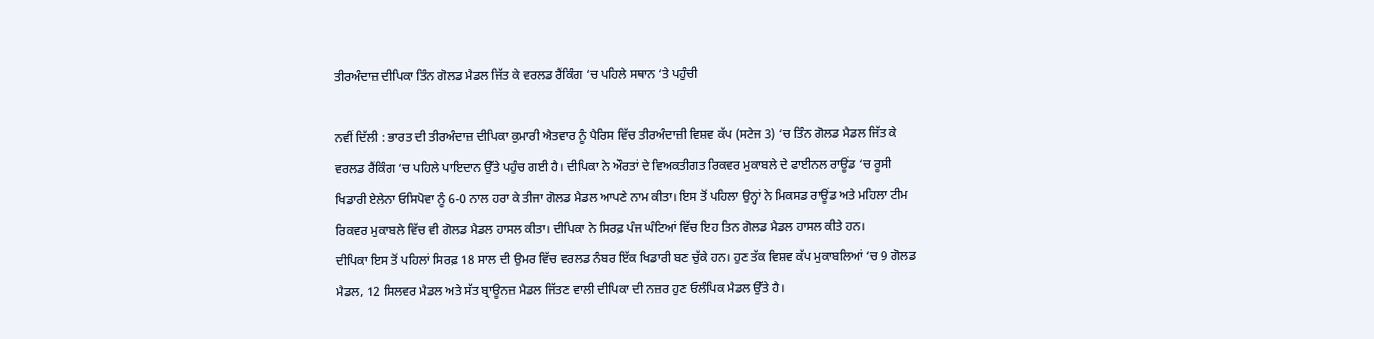ਤੀਰਅੰਦਾਜ਼ ਦੀਪਿਕਾ ਤਿੰਨ ਗੋਲਡ ਮੈਡਲ ਜਿੱਤ ਕੇ ਵਰਲਡ ਰੈਂਕਿੰਗ ‘ਚ ਪਹਿਲੇ ਸਥਾਨ ‘ਤੇ ਪਹੁੰਚੀ

ਨਵੀਂ ਦਿੱਲੀ : ਭਾਰਤ ਦੀ ਤੀਰਅੰਦਾਜ਼ ਦੀਪਿਕਾ ਕੁਮਾਰੀ ਐਤਵਾਰ ਨੂੰ ਪੈਰਿਸ ਵਿੱਚ ਤੀਰਅੰਦਾਜ਼ੀ ਵਿਸ਼ਵ ਕੱਪ (ਸਟੇਜ 3) ‘ਚ ਤਿੰਨ ਗੋਲਡ ਮੈਡਲ ਜਿੱਤ ਕੇ ਵਰਲਡ ਰੈਂਕਿੰਗ ‘ਚ ਪਹਿਲੇ ਪਾਇਦਾਨ ਉੱਤੇ ਪਹੁੰਚ ਗਈ ਹੈ। ਦੀਪਿਕਾ ਨੇ ਔਰਤਾਂ ਦੇ ਵਿਅਕਤੀਗਤ ਰਿਕਵਰ ਮੁਕਾਬਲੇ ਦੇ ਫਾਈਨਲ ਰਾਊਂਡ ‘ਚ ਰੂਸੀ ਖਿਡਾਰੀ ਏਲੇਨਾ ਓਸਿਪੋਵਾ ਨੂੰ 6-0 ਨਾਲ ਹਰਾ ਕੇ ਤੀਜਾ ਗੋਲਡ ਮੈਡਲ ਆਪਣੇ ਨਾਮ ਕੀਤਾ। ਇਸ ਤੋਂ ਪਹਿਲਾ ਉਨ੍ਹਾਂ ਨੇ ਮਿਕਸਡ ਰਾਊਂਡ ਅਤੇ ਮਹਿਲਾ ਟੀਮ ਰਿਕਵਰ ਮੁਕਾਬਲੇ ਵਿੱਚ ਵੀ ਗੋਲਡ ਮੈਡਲ ਹਾਸਲ ਕੀਤਾ। ਦੀਪਿਕਾ ਨੇ ਸਿਰਫ਼ ਪੰਜ ਘੰਟਿਆਂ ਵਿੱਚ ਇਹ ਤਿਨ ਗੋਲਡ ਮੈਡਲ ਹਾਸਲ ਕੀਤੇ ਹਨ।
ਦੀਪਿਕਾ ਇਸ ਤੋਂ ਪਹਿਲਾਂ ਸਿਰਫ਼ 18 ਸਾਲ ਦੀ ਉਮਰ ਵਿੱਚ ਵਰਲਡ ਨੰਬਰ ਇੱਕ ਖਿਡਾਰੀ ਬਣ ਚੁੱਕੇ ਹਨ। ਹੁਣ ਤੱਕ ਵਿਸ਼ਵ ਕੱਪ ਮੁਕਾਬਲਿਆਂ ‘ਚ 9 ਗੋਲਡ ਮੈਡਲ, 12 ਸਿਲਵਰ ਮੈਡਲ ਅਤੇ ਸੱਤ ਬ੍ਰਾਊਨਜ਼ ਮੈਡਲ ਜਿੱਤਣ ਵਾਲੀ ਦੀਪਿਕਾ ਦੀ ਨਜ਼ਰ ਹੁਣ ਓਲੰਪਿਕ ਮੈਡਲ ਉੱਤੇ ਹੈ।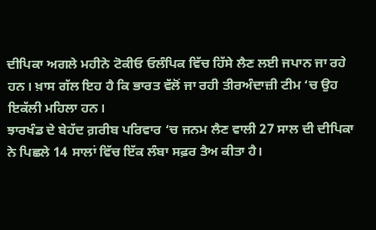ਦੀਪਿਕਾ ਅਗਲੇ ਮਹੀਨੇ ਟੋਕੀਓ ਓਲੰਪਿਕ ਵਿੱਚ ਹਿੱਸੇ ਲੈਣ ਲਈ ਜਪਾਨ ਜਾ ਰਹੇ ਹਨ। ਖ਼ਾਸ ਗੱਲ ਇਹ ਹੈ ਕਿ ਭਾਰਤ ਵੱਲੋਂ ਜਾ ਰਹੀ ਤੀਰਅੰਦਾਜ਼ੀ ਟੀਮ ‘ਚ ਉਹ ਇਕੱਲੀ ਮਹਿਲਾ ਹਨ।
ਝਾਰਖੰਡ ਦੇ ਬੇਹੱਦ ਗ਼ਰੀਬ ਪਰਿਵਾਰ ‘ਚ ਜਨਮ ਲੈਣ ਵਾਲੀ 27 ਸਾਲ ਦੀ ਦੀਪਿਕਾ ਨੇ ਪਿਛਲੇ 14 ਸਾਲਾਂ ਵਿੱਚ ਇੱਕ ਲੰਬਾ ਸਫ਼ਰ ਤੈਅ ਕੀਤਾ ਹੈ।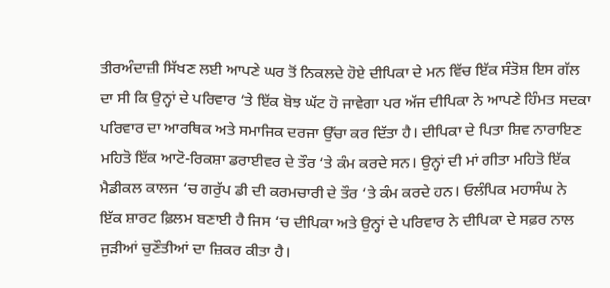ਤੀਰਅੰਦਾਜ਼ੀ ਸਿੱਖਣ ਲਈ ਆਪਣੇ ਘਰ ਤੋਂ ਨਿਕਲਦੇ ਹੋਏ ਦੀਪਿਕਾ ਦੇ ਮਨ ਵਿੱਚ ਇੱਕ ਸੰਤੋਸ਼ ਇਸ ਗੱਲ ਦਾ ਸੀ ਕਿ ਉਨ੍ਹਾਂ ਦੇ ਪਰਿਵਾਰ ‘ਤੇ ਇੱਕ ਬੋਝ ਘੱਟ ਹੋ ਜਾਵੇਗਾ ਪਰ ਅੱਜ ਦੀਪਿਕਾ ਨੇ ਆਪਣੇ ਹਿੰਮਤ ਸਦਕਾ ਪਰਿਵਾਰ ਦਾ ਆਰਥਿਕ ਅਤੇ ਸਮਾਜਿਕ ਦਰਜਾ ਉੱਚਾ ਕਰ ਦਿੱਤਾ ਹੈ। ਦੀਪਿਕਾ ਦੇ ਪਿਤਾ ਸ਼ਿਵ ਨਾਰਾਇਣ ਮਹਿਤੋ ਇੱਕ ਆਟੋ-ਰਿਕਸ਼ਾ ਡਰਾਈਵਰ ਦੇ ਤੌਰ ‘ਤੇ ਕੰਮ ਕਰਦੇ ਸਨ। ਉਨ੍ਹਾਂ ਦੀ ਮਾਂ ਗੀਤਾ ਮਹਿਤੋ ਇੱਕ ਮੈਡੀਕਲ ਕਾਲਜ ‘ਚ ਗਰੁੱਪ ਡੀ ਦੀ ਕਰਮਚਾਰੀ ਦੇ ਤੌਰ ‘ਤੇ ਕੰਮ ਕਰਦੇ ਹਨ। ਓਲੰਪਿਕ ਮਹਾਸੰਘ ਨੇ ਇੱਕ ਸ਼ਾਰਟ ਫ਼ਿਲਮ ਬਣਾਈ ਹੈ ਜਿਸ ‘ਚ ਦੀਪਿਕਾ ਅਤੇ ਉਨ੍ਹਾਂ ਦੇ ਪਰਿਵਾਰ ਨੇ ਦੀਪਿਕਾ ਦੇ ਸਫ਼ਰ ਨਾਲ ਜੁੜੀਆਂ ਚੁਣੌਤੀਆਂ ਦਾ ਜ਼ਿਕਰ ਕੀਤਾ ਹੈ।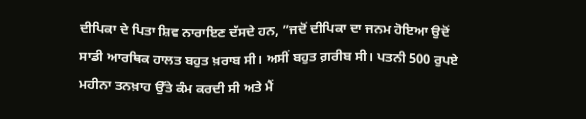ਦੀਪਿਕਾ ਦੇ ਪਿਤਾ ਸ਼ਿਵ ਨਾਰਾਇਣ ਦੱਸਦੇ ਹਨ, ”ਜਦੋਂ ਦੀਪਿਕਾ ਦਾ ਜਨਮ ਹੋਇਆ ਉਦੋਂ ਸਾਡੀ ਆਰਥਿਕ ਹਾਲਤ ਬਹੁਤ ਖ਼ਰਾਬ ਸੀ। ਅਸੀਂ ਬਹੁਤ ਗ਼ਰੀਬ ਸੀ। ਪਤਨੀ 500 ਰੁਪਏ ਮਹੀਨਾ ਤਨਖ਼ਾਹ ਉੱਤੇ ਕੰਮ ਕਰਦੀ ਸੀ ਅਤੇ ਮੈਂ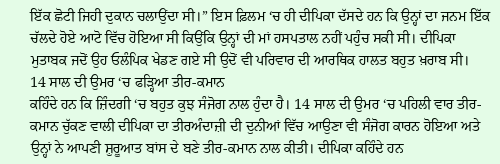ਇੱਕ ਛੋਟੀ ਜਿਹੀ ਦੁਕਾਨ ਚਲਾਉਂਦਾ ਸੀ।” ਇਸ ਫ਼ਿਲਮ ‘ਚ ਹੀ ਦੀਪਿਕਾ ਦੱਸਦੇ ਹਨ ਕਿ ਉਨ੍ਹਾਂ ਦਾ ਜਨਮ ਇੱਕ ਚੱਲਦੇ ਹੋਏ ਆਟੋ ਵਿੱਚ ਹੋਇਆ ਸੀ ਕਿਉਂਕਿ ਉਨ੍ਹਾਂ ਦੀ ਮਾਂ ਹਸਪਤਾਲ ਨਹੀਂ ਪਹੁੰਚ ਸਕੀ ਸੀ। ਦੀਪਿਕਾ ਮੁਤਾਬਕ ਜਦੋਂ ਉਹ ਓਲੰਪਿਕ ਖੇਡਣ ਗਏ ਸੀ ਉਦੋਂ ਵੀ ਪਰਿਵਾਰ ਦੀ ਆਰਥਿਕ ਹਾਲਤ ਬਹੁਤ ਖ਼ਰਾਬ ਸੀ।
14 ਸਾਲ ਦੀ ਉਮਰ ‘ਚ ਫੜ੍ਹਿਆ ਤੀਰ-ਕਮਾਨ
ਕਹਿੰਦੇ ਹਨ ਕਿ ਜ਼ਿੰਦਗੀ ‘ਚ ਬਹੁਤ ਕੁਝ ਸੰਜੋਗ ਨਾਲ ਹੁੰਦਾ ਹੈ। 14 ਸਾਲ ਦੀ ਉਮਰ ‘ਚ ਪਹਿਲੀ ਵਾਰ ਤੀਰ-ਕਮਾਨ ਚੁੱਕਣ ਵਾਲੀ ਦੀਪਿਕਾ ਦਾ ਤੀਰਅੰਦਾਜ਼ੀ ਦੀ ਦੁਨੀਆਂ ਵਿੱਚ ਆਉਣਾ ਵੀ ਸੰਜੋਗ ਕਾਰਨ ਹੋਇਆ ਅਤੇ ਉਨ੍ਹਾਂ ਨੇ ਆਪਣੀ ਸ਼ੁਰੂਆਤ ਬਾਂਸ ਦੇ ਬਣੇ ਤੀਰ-ਕਮਾਨ ਨਾਲ ਕੀਤੀ। ਦੀਪਿਕਾ ਕਹਿੰਦੇ ਹਨ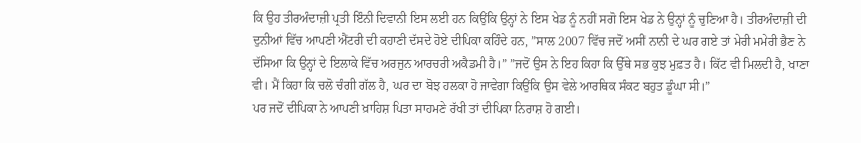ਕਿ ਉਹ ਤੀਰਅੰਦਾਜ਼ੀ ਪ੍ਰਤੀ ਇੰਨੀ ਦਿਵਾਨੀ ਇਸ ਲਈ ਹਨ ਕਿਉਂਕਿ ਉਨ੍ਹਾਂ ਨੇ ਇਸ ਖੇਡ ਨੂੰ ਨਹੀਂ ਸਗੋ ਇਸ ਖੇਡ ਨੇ ਉਨ੍ਹਾਂ ਨੂੰ ਚੁਣਿਆ ਹੈ। ਤੀਰਅੰਦਾਜ਼ੀ ਦੀ ਦੁਨੀਆਂ ਵਿੱਚ ਆਪਣੀ ਐਂਟਰੀ ਦੀ ਕਹਾਣੀ ਦੱਸਦੇ ਹੋਏ ਦੀਪਿਕਾ ਕਹਿੰਦੇ ਹਨ, ”ਸਾਲ 2007 ਵਿੱਚ ਜਦੋਂ ਅਸੀਂ ਨਾਨੀ ਦੇ ਘਰ ਗਏ ਤਾਂ ਮੇਰੀ ਮਮੇਰੀ ਭੈਣ ਨੇ ਦੱਸਿਆ ਕਿ ਉਨ੍ਹਾਂ ਦੇ ਇਲਾਕੇ ਵਿੱਚ ਅਰਜੁਨ ਆਰਚਰੀ ਅਕੈਡਮੀ ਹੈ।” ”ਜਦੋਂ ਉਸ ਨੇ ਇਹ ਕਿਹਾ ਕਿ ਉੱਥੇ ਸਭ ਕੁਝ ਮੁਫ਼ਤ ਹੈ। ਕਿੱਟ ਵੀ ਮਿਲਦੀ ਹੈ, ਖਾਣਾ ਵੀ। ਮੈਂ ਕਿਹਾ ਕਿ ਚਲੋ ਚੰਗੀ ਗੱਲ ਹੈ, ਘਰ ਦਾ ਬੋਝ ਹਲਕਾ ਹੋ ਜਾਵੇਗਾ ਕਿਉਂਕਿ ਉਸ ਵੇਲੇ ਆਰਥਿਕ ਸੰਕਟ ਬਹੁਤ ਡੂੰਘਾ ਸੀ।”
ਪਰ ਜਦੋਂ ਦੀਪਿਕਾ ਨੇ ਆਪਣੀ ਖ਼ਾਹਿਸ਼ ਪਿਤਾ ਸਾਹਮਣੇ ਰੱਖੀ ਤਾਂ ਦੀਪਿਕਾ ਨਿਰਾਸ਼ ਹੋ ਗਈ।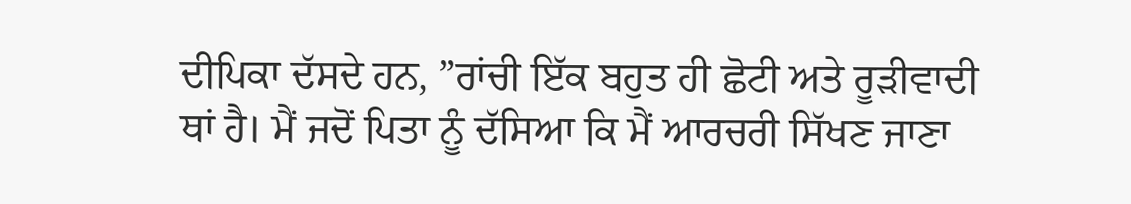ਦੀਪਿਕਾ ਦੱਸਦੇ ਹਨ, ”ਰਾਂਚੀ ਇੱਕ ਬਹੁਤ ਹੀ ਛੋਟੀ ਅਤੇ ਰੂੜੀਵਾਦੀ ਥਾਂ ਹੈ। ਮੈਂ ਜਦੋਂ ਪਿਤਾ ਨੂੰ ਦੱਸਿਆ ਕਿ ਮੈਂ ਆਰਚਰੀ ਸਿੱਖਣ ਜਾਣਾ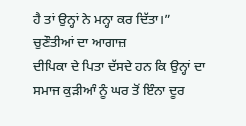ਹੈ ਤਾਂ ਉਨ੍ਹਾਂ ਨੇ ਮਨ੍ਹਾ ਕਰ ਦਿੱਤਾ।”
ਚੁਣੌਤੀਆਂ ਦਾ ਆਗਾਜ਼
ਦੀਪਿਕਾ ਦੇ ਪਿਤਾ ਦੱਸਦੇ ਹਨ ਕਿ ਉਨ੍ਹਾਂ ਦਾ ਸਮਾਜ ਕੁੜੀਆੰ ਨੂੰ ਘਰ ਤੋਂ ਇੰਨਾ ਦੂਰ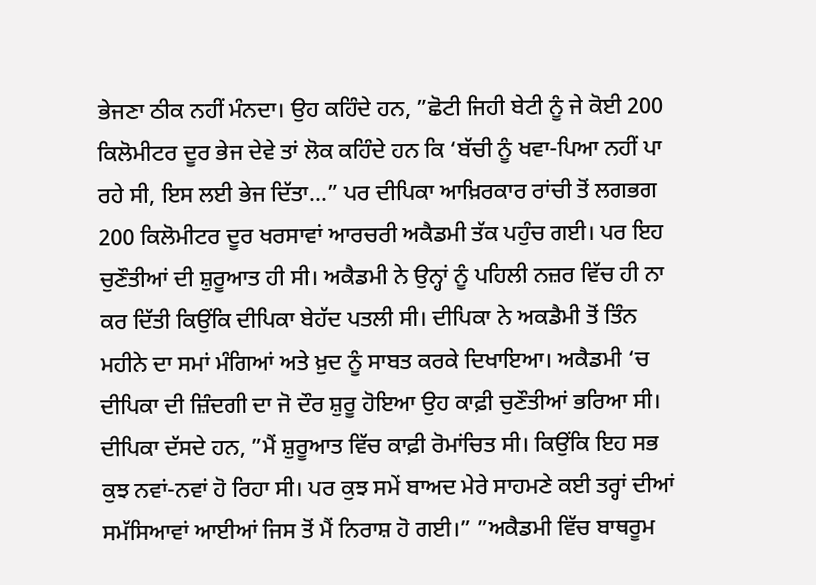ਭੇਜਣਾ ਠੀਕ ਨਹੀਂ ਮੰਨਦਾ। ਉਹ ਕਹਿੰਦੇ ਹਨ, ”ਛੋਟੀ ਜਿਹੀ ਬੇਟੀ ਨੂੰ ਜੇ ਕੋਈ 200 ਕਿਲੋਮੀਟਰ ਦੂਰ ਭੇਜ ਦੇਵੇ ਤਾਂ ਲੋਕ ਕਹਿੰਦੇ ਹਨ ਕਿ ‘ਬੱਚੀ ਨੂੰ ਖਵਾ-ਪਿਆ ਨਹੀਂ ਪਾ ਰਹੇ ਸੀ, ਇਸ ਲਈ ਭੇਜ ਦਿੱਤਾ…” ਪਰ ਦੀਪਿਕਾ ਆਖ਼ਿਰਕਾਰ ਰਾਂਚੀ ਤੋਂ ਲਗਭਗ 200 ਕਿਲੋਮੀਟਰ ਦੂਰ ਖਰਸਾਵਾਂ ਆਰਚਰੀ ਅਕੈਡਮੀ ਤੱਕ ਪਹੁੰਚ ਗਈ। ਪਰ ਇਹ ਚੁਣੌਤੀਆਂ ਦੀ ਸ਼ੁਰੂਆਤ ਹੀ ਸੀ। ਅਕੈਡਮੀ ਨੇ ਉਨ੍ਹਾਂ ਨੂੰ ਪਹਿਲੀ ਨਜ਼ਰ ਵਿੱਚ ਹੀ ਨਾ ਕਰ ਦਿੱਤੀ ਕਿਉਂਕਿ ਦੀਪਿਕਾ ਬੇਹੱਦ ਪਤਲੀ ਸੀ। ਦੀਪਿਕਾ ਨੇ ਅਕਡੈਮੀ ਤੋਂ ਤਿੰਨ ਮਹੀਨੇ ਦਾ ਸਮਾਂ ਮੰਗਿਆਂ ਅਤੇ ਖ਼ੁਦ ਨੂੰ ਸਾਬਤ ਕਰਕੇ ਦਿਖਾਇਆ। ਅਕੈਡਮੀ ‘ਚ ਦੀਪਿਕਾ ਦੀ ਜ਼ਿੰਦਗੀ ਦਾ ਜੋ ਦੌਰ ਸ਼ੁਰੂ ਹੋਇਆ ਉਹ ਕਾਫ਼ੀ ਚੁਣੌਤੀਆਂ ਭਰਿਆ ਸੀ। ਦੀਪਿਕਾ ਦੱਸਦੇ ਹਨ, ”ਮੈਂ ਸ਼ੁਰੂਆਤ ਵਿੱਚ ਕਾਫ਼ੀ ਰੋਮਾਂਚਿਤ ਸੀ। ਕਿਉਂਕਿ ਇਹ ਸਭ ਕੁਝ ਨਵਾਂ-ਨਵਾਂ ਹੋ ਰਿਹਾ ਸੀ। ਪਰ ਕੁਝ ਸਮੇਂ ਬਾਅਦ ਮੇਰੇ ਸਾਹਮਣੇ ਕਈ ਤਰ੍ਹਾਂ ਦੀਆਂ ਸਮੱਸਿਆਵਾਂ ਆਈਆਂ ਜਿਸ ਤੋਂ ਮੈਂ ਨਿਰਾਸ਼ ਹੋ ਗਈ।” ”ਅਕੈਡਮੀ ਵਿੱਚ ਬਾਥਰੂਮ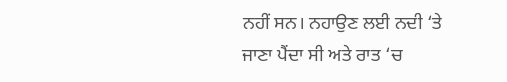ਨਹੀਂ ਸਨ। ਨਹਾਉਣ ਲਈ ਨਦੀ ‘ਤੇ ਜਾਣਾ ਪੈਂਦਾ ਸੀ ਅਤੇ ਰਾਤ ‘ਚ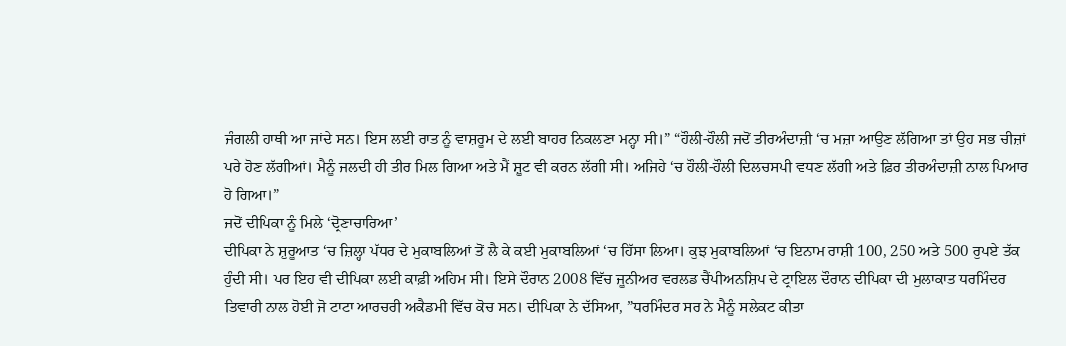ਜੰਗਲੀ ਹਾਥੀ ਆ ਜਾਂਦੇ ਸਨ। ਇਸ ਲਈ ਰਾਤ ਨੂੰ ਵਾਸ਼ਰੂਮ ਦੇ ਲਈ ਬਾਹਰ ਨਿਕਲਣਾ ਮਨ੍ਹਾ ਸੀ।” “ਹੌਲੀ-ਹੌਲੀ ਜਦੋਂ ਤੀਰਅੰਦਾਜ਼ੀ ‘ਚ ਮਜ਼ਾ ਆਉਣ ਲੱਗਿਆ ਤਾਂ ਉਹ ਸਭ ਚੀਜ਼ਾਂ ਪਰੇ ਹੋਣ ਲੱਗੀਆਂ। ਮੈਨੂੰ ਜਲਦੀ ਹੀ ਤੀਰ ਮਿਲ ਗਿਆ ਅਤੇ ਮੈਂ ਸ਼ੂਟ ਵੀ ਕਰਨ ਲੱਗੀ ਸੀ। ਅਜਿਹੇ ‘ਚ ਹੌਲੀ-ਹੌਲੀ ਦਿਲਚਸਪੀ ਵਧਣ ਲੱਗੀ ਅਤੇ ਫ਼ਿਰ ਤੀਰਅੰਦਾਜ਼ੀ ਨਾਲ ਪਿਆਰ ਹੋ ਗਿਆ।”
ਜਦੋਂ ਦੀਪਿਕਾ ਨੂੰ ਮਿਲੇ ‘ਦ੍ਰੋਣਾਚਾਰਿਆ’
ਦੀਪਿਕਾ ਨੇ ਸ਼ੁਰੂਆਤ ‘ਚ ਜ਼ਿਲ੍ਹਾ ਪੱਧਰ ਦੇ ਮੁਕਾਬਲਿਆਂ ਤੋਂ ਲੈ ਕੇ ਕਈ ਮੁਕਾਬਲਿਆਂ ‘ਚ ਹਿੱਸਾ ਲਿਆ। ਕੁਝ ਮੁਕਾਬਲਿਆਂ ‘ਚ ਇਨਾਮ ਰਾਸ਼ੀ 100, 250 ਅਤੇ 500 ਰੁਪਏ ਤੱਕ ਹੁੰਦੀ ਸੀ। ਪਰ ਇਹ ਵੀ ਦੀਪਿਕਾ ਲਈ ਕਾਫ਼ੀ ਅਹਿਮ ਸੀ। ਇਸੇ ਦੌਰਾਨ 2008 ਵਿੱਚ ਜੂਨੀਅਰ ਵਰਲਡ ਚੈਂਪੀਅਨਸ਼ਿਪ ਦੇ ਟ੍ਰਾਇਲ ਦੌਰਾਨ ਦੀਪਿਕਾ ਦੀ ਮੁਲਾਕਾਤ ਧਰਮਿੰਦਰ ਤਿਵਾਰੀ ਨਾਲ ਹੋਈ ਜੋ ਟਾਟਾ ਆਰਚਰੀ ਅਕੈਡਮੀ ਵਿੱਚ ਕੋਚ ਸਨ। ਦੀਪਿਕਾ ਨੇ ਦੱਸਿਆ, ”ਧਰਮਿੰਦਰ ਸਰ ਨੇ ਮੈਨੂੰ ਸਲੇਕਟ ਕੀਤਾ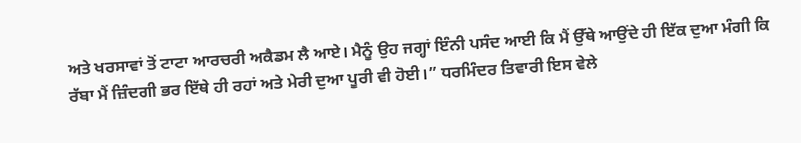ਅਤੇ ਖਰਸਾਵਾਂ ਤੋਂ ਟਾਟਾ ਆਰਚਰੀ ਅਕੈਡਮ ਲੈ ਆਏ। ਮੈਨੂੰ ਉਹ ਜਗ੍ਹਾਂ ਇੰਨੀ ਪਸੰਦ ਆਈ ਕਿ ਮੈਂ ਉੱਥੇ ਆਉਂਦੇ ਹੀ ਇੱਕ ਦੁਆ ਮੰਗੀ ਕਿ ਰੱਬਾ ਮੈਂ ਜ਼ਿੰਦਗੀ ਭਰ ਇੱਥੇ ਹੀ ਰਹਾਂ ਅਤੇ ਮੇਰੀ ਦੁਆ ਪੂਰੀ ਵੀ ਹੋਈ।” ਧਰਮਿੰਦਰ ਤਿਵਾਰੀ ਇਸ ਵੇਲੇ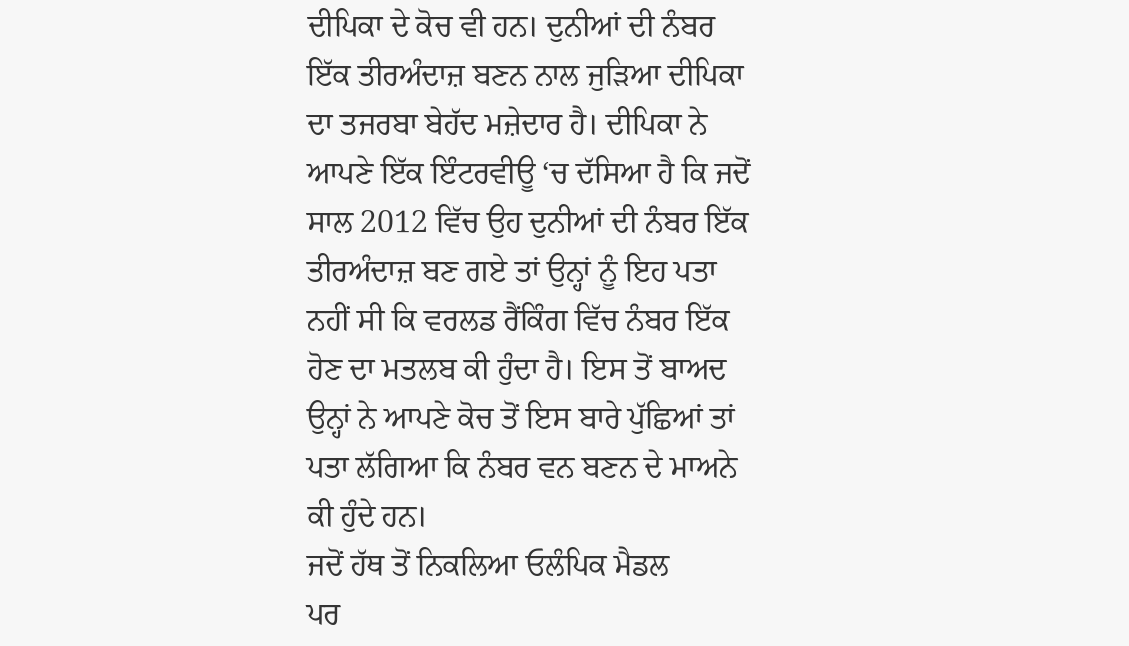ਦੀਪਿਕਾ ਦੇ ਕੋਚ ਵੀ ਹਨ। ਦੁਨੀਆਂ ਦੀ ਨੰਬਰ ਇੱਕ ਤੀਰਅੰਦਾਜ਼ ਬਣਨ ਨਾਲ ਜੁੜਿਆ ਦੀਪਿਕਾ ਦਾ ਤਜਰਬਾ ਬੇਹੱਦ ਮਜ਼ੇਦਾਰ ਹੈ। ਦੀਪਿਕਾ ਨੇ ਆਪਣੇ ਇੱਕ ਇੰਟਰਵੀਊ ‘ਚ ਦੱਸਿਆ ਹੈ ਕਿ ਜਦੋਂ ਸਾਲ 2012 ਵਿੱਚ ਉਹ ਦੁਨੀਆਂ ਦੀ ਨੰਬਰ ਇੱਕ ਤੀਰਅੰਦਾਜ਼ ਬਣ ਗਏ ਤਾਂ ਉਨ੍ਹਾਂ ਨੂੰ ਇਹ ਪਤਾ ਨਹੀਂ ਸੀ ਕਿ ਵਰਲਡ ਰੈਂਕਿੰਗ ਵਿੱਚ ਨੰਬਰ ਇੱਕ ਹੋਣ ਦਾ ਮਤਲਬ ਕੀ ਹੁੰਦਾ ਹੈ। ਇਸ ਤੋਂ ਬਾਅਦ ਉਨ੍ਹਾਂ ਨੇ ਆਪਣੇ ਕੋਚ ਤੋਂ ਇਸ ਬਾਰੇ ਪੁੱਛਿਆਂ ਤਾਂ ਪਤਾ ਲੱਗਿਆ ਕਿ ਨੰਬਰ ਵਨ ਬਣਨ ਦੇ ਮਾਅਨੇ ਕੀ ਹੁੰਦੇ ਹਨ।
ਜਦੋਂ ਹੱਥ ਤੋਂ ਨਿਕਲਿਆ ਓਲੰਪਿਕ ਮੈਡਲ
ਪਰ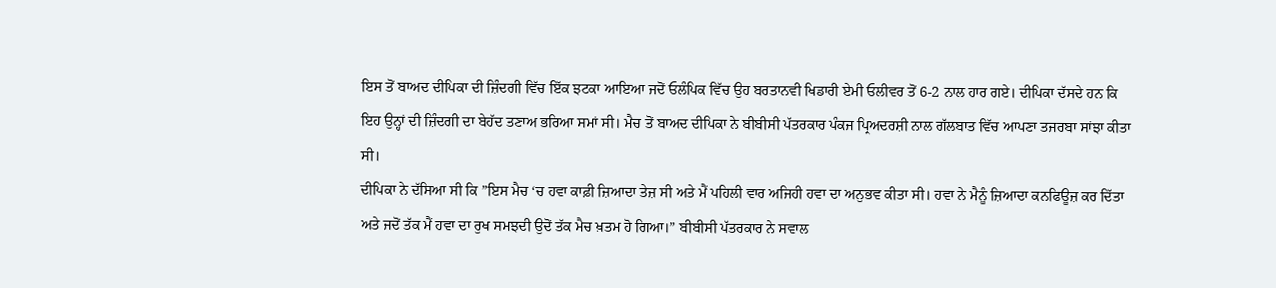ਇਸ ਤੋਂ ਬਾਅਦ ਦੀਪਿਕਾ ਦੀ ਜ਼ਿੰਦਗੀ ਵਿੱਚ ਇੱਕ ਝਟਕਾ ਆਇਆ ਜਦੋਂ ਓਲੰਪਿਕ ਵਿੱਚ ਉਹ ਬਰਤਾਨਵੀ ਖਿਡਾਰੀ ਏਮੀ ਓਲੀਵਰ ਤੋਂ 6-2 ਨਾਲ ਹਾਰ ਗਏ। ਦੀਪਿਕਾ ਦੱਸਦੇ ਹਨ ਕਿ ਇਹ ਉਨ੍ਹਾਂ ਦੀ ਜ਼ਿੰਦਗੀ ਦਾ ਬੇਹੱਦ ਤਣਾਅ ਭਰਿਆ ਸਮਾਂ ਸੀ। ਮੈਚ ਤੋਂ ਬਾਅਦ ਦੀਪਿਕਾ ਨੇ ਬੀਬੀਸੀ ਪੱਤਰਕਾਰ ਪੰਕਜ ਪ੍ਰਿਅਦਰਸ਼ੀ ਨਾਲ ਗੱਲਬਾਤ ਵਿੱਚ ਆਪਣਾ ਤਜਰਬਾ ਸਾਂਝਾ ਕੀਤਾ ਸੀ।
ਦੀਪਿਕਾ ਨੇ ਦੱਸਿਆ ਸੀ ਕਿ ”ਇਸ ਮੈਚ ‘ਚ ਹਵਾ ਕਾਫ਼ੀ ਜ਼ਿਆਦਾ ਤੇਜ਼ ਸੀ ਅਤੇ ਮੈਂ ਪਹਿਲੀ ਵਾਰ ਅਜਿਹੀ ਹਵਾ ਦਾ ਅਨੁਭਵ ਕੀਤਾ ਸੀ। ਹਵਾ ਨੇ ਮੈਨੂੰ ਜ਼ਿਆਦਾ ਕਨਫਿਊਜ਼ ਕਰ ਦਿੱਤਾ ਅਤੇ ਜਦੋਂ ਤੱਕ ਮੈਂ ਹਵਾ ਦਾ ਰੁਖ ਸਮਝਦੀ ਉਦੋਂ ਤੱਕ ਮੈਚ ਖ਼ਤਮ ਹੋ ਗਿਆ।” ਬੀਬੀਸੀ ਪੱਤਰਕਾਰ ਨੇ ਸਵਾਲ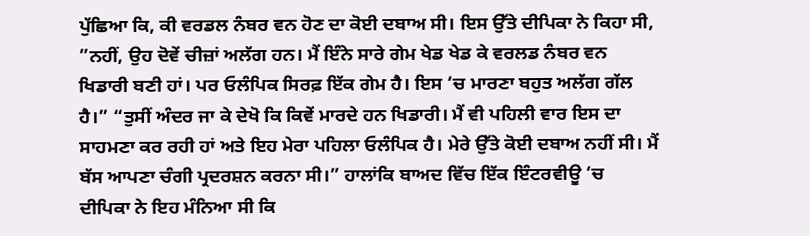ਪੁੱਛਿਆ ਕਿ, ਕੀ ਵਰਡਲ ਨੰਬਰ ਵਨ ਹੋਣ ਦਾ ਕੋਈ ਦਬਾਅ ਸੀ। ਇਸ ਉੱਤੇ ਦੀਪਿਕਾ ਨੇ ਕਿਹਾ ਸੀ, ”ਨਹੀਂ, ਉਹ ਦੋਵੇਂ ਚੀਜ਼ਾਂ ਅਲੱਗ ਹਨ। ਮੈਂ ਇੰਨੇ ਸਾਰੇ ਗੇਮ ਖੇਡ ਖੇਡ ਕੇ ਵਰਲਡ ਨੰਬਰ ਵਨ ਖਿਡਾਰੀ ਬਣੀ ਹਾਂ। ਪਰ ਓਲੰਪਿਕ ਸਿਰਫ਼ ਇੱਕ ਗੇਮ ਹੈ। ਇਸ ‘ਚ ਮਾਰਣਾ ਬਹੁਤ ਅਲੱਗ ਗੱਲ ਹੈ।” “ਤੁਸੀਂ ਅੰਦਰ ਜਾ ਕੇ ਦੇਖੋ ਕਿ ਕਿਵੇਂ ਮਾਰਦੇ ਹਨ ਖਿਡਾਰੀ। ਮੈਂ ਵੀ ਪਹਿਲੀ ਵਾਰ ਇਸ ਦਾ ਸਾਹਮਣਾ ਕਰ ਰਹੀ ਹਾਂ ਅਤੇ ਇਹ ਮੇਰਾ ਪਹਿਲਾ ਓਲੰਪਿਕ ਹੈ। ਮੇਰੇ ਉੱਤੇ ਕੋਈ ਦਬਾਅ ਨਹੀਂ ਸੀ। ਮੈਂ ਬੱਸ ਆਪਣਾ ਚੰਗੀ ਪ੍ਰਦਰਸ਼ਨ ਕਰਨਾ ਸੀ।” ਹਾਲਾਂਕਿ ਬਾਅਦ ਵਿੱਚ ਇੱਕ ਇੰਟਰਵੀਊ ‘ਚ ਦੀਪਿਕਾ ਨੇ ਇਹ ਮੰਨਿਆ ਸੀ ਕਿ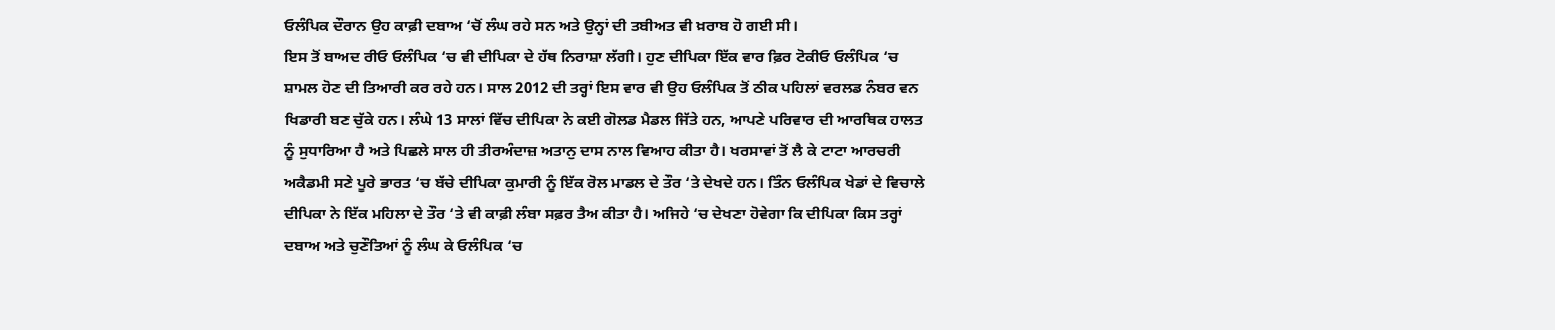ਓਲੰਪਿਕ ਦੌਰਾਨ ਉਹ ਕਾਫ਼ੀ ਦਬਾਅ ‘ਚੋਂ ਲੰਘ ਰਹੇ ਸਨ ਅਤੇ ਉਨ੍ਹਾਂ ਦੀ ਤਬੀਅਤ ਵੀ ਖ਼ਰਾਬ ਹੋ ਗਈ ਸੀ।
ਇਸ ਤੋਂ ਬਾਅਦ ਰੀਓ ਓਲੰਪਿਕ ‘ਚ ਵੀ ਦੀਪਿਕਾ ਦੇ ਹੱਥ ਨਿਰਾਸ਼ਾ ਲੱਗੀ। ਹੁਣ ਦੀਪਿਕਾ ਇੱਕ ਵਾਰ ਫ਼ਿਰ ਟੋਕੀਓ ਓਲੰਪਿਕ ‘ਚ ਸ਼ਾਮਲ ਹੋਣ ਦੀ ਤਿਆਰੀ ਕਰ ਰਹੇ ਹਨ। ਸਾਲ 2012 ਦੀ ਤਰ੍ਹਾਂ ਇਸ ਵਾਰ ਵੀ ਉਹ ਓਲੰਪਿਕ ਤੋਂ ਠੀਕ ਪਹਿਲਾਂ ਵਰਲਡ ਨੰਬਰ ਵਨ ਖਿਡਾਰੀ ਬਣ ਚੁੱਕੇ ਹਨ। ਲੰਘੇ 13 ਸਾਲਾਂ ਵਿੱਚ ਦੀਪਿਕਾ ਨੇ ਕਈ ਗੋਲਡ ਮੈਡਲ ਜਿੱਤੇ ਹਨ, ਆਪਣੇ ਪਰਿਵਾਰ ਦੀ ਆਰਥਿਕ ਹਾਲਤ ਨੂੰ ਸੁਧਾਰਿਆ ਹੈ ਅਤੇ ਪਿਛਲੇ ਸਾਲ ਹੀ ਤੀਰਅੰਦਾਜ਼ ਅਤਾਨੁ ਦਾਸ ਨਾਲ ਵਿਆਹ ਕੀਤਾ ਹੈ। ਖਰਸਾਵਾਂ ਤੋਂ ਲੈ ਕੇ ਟਾਟਾ ਆਰਚਰੀ ਅਕੈਡਮੀ ਸਣੇ ਪੂਰੇ ਭਾਰਤ ‘ਚ ਬੱਚੇ ਦੀਪਿਕਾ ਕੁਮਾਰੀ ਨੂੰ ਇੱਕ ਰੋਲ ਮਾਡਲ ਦੇ ਤੌਰ ‘ਤੇ ਦੇਖਦੇ ਹਨ। ਤਿੰਨ ਓਲੰਪਿਕ ਖੇਡਾਂ ਦੇ ਵਿਚਾਲੇ ਦੀਪਿਕਾ ਨੇ ਇੱਕ ਮਹਿਲਾ ਦੇ ਤੌਰ ‘ਤੇ ਵੀ ਕਾਫ਼ੀ ਲੰਬਾ ਸਫ਼ਰ ਤੈਅ ਕੀਤਾ ਹੈ। ਅਜਿਹੇ ‘ਚ ਦੇਖਣਾ ਹੋਵੇਗਾ ਕਿ ਦੀਪਿਕਾ ਕਿਸ ਤਰ੍ਹਾਂ ਦਬਾਅ ਅਤੇ ਚੁਣੌਤਿਆਂ ਨੂੰ ਲੰਘ ਕੇ ਓਲੰਪਿਕ ‘ਚ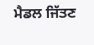ਮੈਡਲ ਜਿੱਤਣ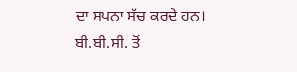ਦਾ ਸਪਨਾ ਸੱਚ ਕਰਦੇ ਹਨ।
ਬੀ.ਬੀ.ਸੀ. ਤੋਂ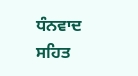ਧੰਨਵਾਦ ਸਹਿਤ